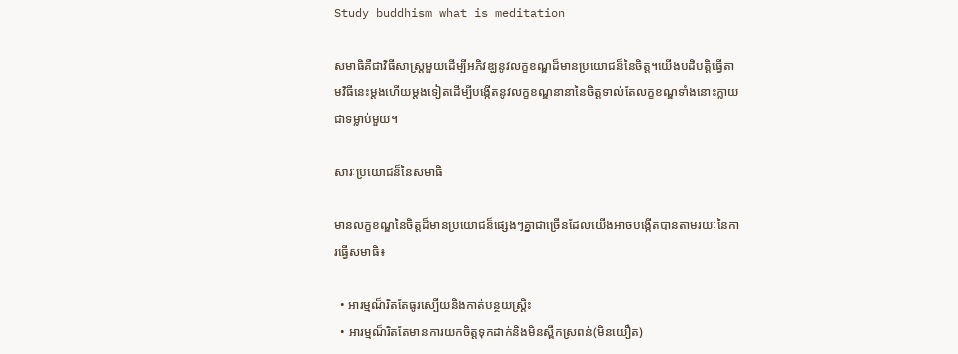Study buddhism what is meditation

សមាធិគឺជាវិធីសាស្រ្តមួយដើម្បីអភិវឌ្ឃនូវលក្ខខណ្ឌដ៏មានប្រយោជន៏នៃចិត្ត។យើងបដិបត្តិធ្វើតាមវិធីនេះម្តងហើយម្តងទៀតដើម្បីបង្កើតនូវលក្ខខណ្ឌនានានៃចិត្តទាល់តែលក្ខខណ្ឌទាំងនោះក្លាយជាទម្លាប់មួយ។

សារៈប្រយោជន៏នៃសមាធិ

មានលក្ខខណ្ឌនៃចិត្តដ៏មានប្រយោជន៏ផ្សេងៗគ្នាជាច្រើនដែលយើងអាចបង្កើតបានតាមរយៈនៃការធ្វើសមាធិ៖

  • អារម្មណ៏រិតតែធូរស្បើយនិងកាត់បន្ថយស្រ្តិះ
  • អារម្មណ៏រិតតែមានការយកចិត្តទុកដាក់និងមិនស្ពឹកស្រពន់(មិនយឿត)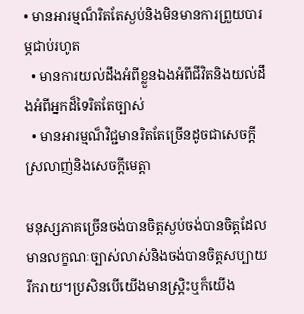• មានអារម្មណ៏រិតតែស្ងប់និងមិនមានការព្រួយបារម្ភជាប់រហូត
  • មានការយល់ដឹងអំពីខ្លួនឯងអំពីជីវិតនិងយល់ដឹងអំពីអ្នកដ៏ទៃរិតតែច្បាស់
  • មានអារម្មណ៏វិជ្ជមានរិតតែច្រើនដូចជាសេចក្តីស្រលាញ់និងសេចក្តីមេត្តា

មនុស្សភាគច្រើនចង់បានចិត្តស្ងប់ចង់បានចិត្តដែលមានលក្ខណៈច្បាស់លាស់និងចង់បានចិត្តសប្បាយរីករាយ។ប្រសិនបើយើងមានស្រ្តិះឬក៏យើង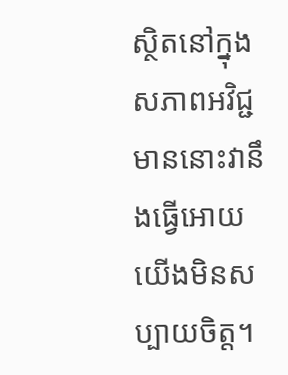ស្ថិតនៅក្នុងសភាពអវិជ្ជមាននោះវានឹងធ្វើអោយយើងមិនសប្បាយចិត្ត។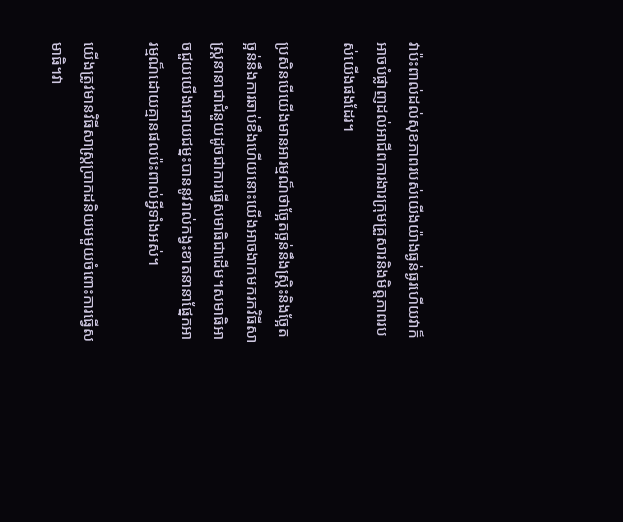វាប៉ះពាល់ដល់សុខភាពរបស់យើងយ៉ាងធ្ងន់ធ្ងរហើយវាក៏អាចបំផ្លាញដល់អាជីពការងារក្រុមគ្រួសារនិងមិត្តភាពរបស់យើងផងដែរ។

ប្រសិនបើយើងមានអារម្មណ៏ថាច្អែតច្អន់នឹងស្រ្តិះនិងច្អែតច្អន់នឹងការឆាប់ខឹងហើយនោះយើងអាចងាកមករកវិធីសាស្រ្តនានាជាជំនួយដូចជាការធ្វើសមាធិជាដើម។សមាធិអាចជួយយើងអោយជម្នះបាននូវរាល់កង្វះខាតនានាផ្នែកអារម្មណ៏ដោយគ្មានផលប៉ះពាល់អ្វីទាំងអស់។

យើងត្រូវមានវិធីសាស្រ្តប្រាកដនិយមមួយចំពោះការធ្វើសមាធិ។វា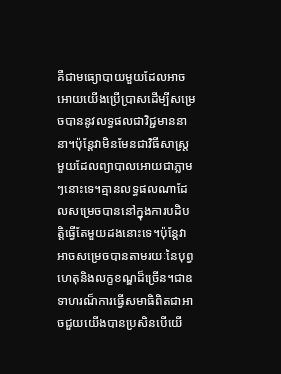គឺជាមធ្យោបាយមួយដែលអាចអោយយើងប្រើប្រាសដើម្បីសម្រេចបាននូវលទ្ធផលជាវិជ្ជមាននានា។ប៉ុន្តែវាមិនមែនជាវិធីសាស្រ្តមួយដែលព្យាបាលអោយជាភ្លាមៗនោះទេ។គ្មានលទ្ធផលណាដែលសម្រេចបាននៅក្នុងការបដិបត្តិធ្វើតែមួយដងនោះទេ។ប៉ុន្តែវាអាចសម្រេចបានតាមរយៈនៃបុព្វហេតុនិងលក្ខខណ្ឌដ៏ច្រើន។ជាឧទាហរណ៏ការធ្វើសមាធិពិតជាអាចជួយយើងបានប្រសិនបើយើ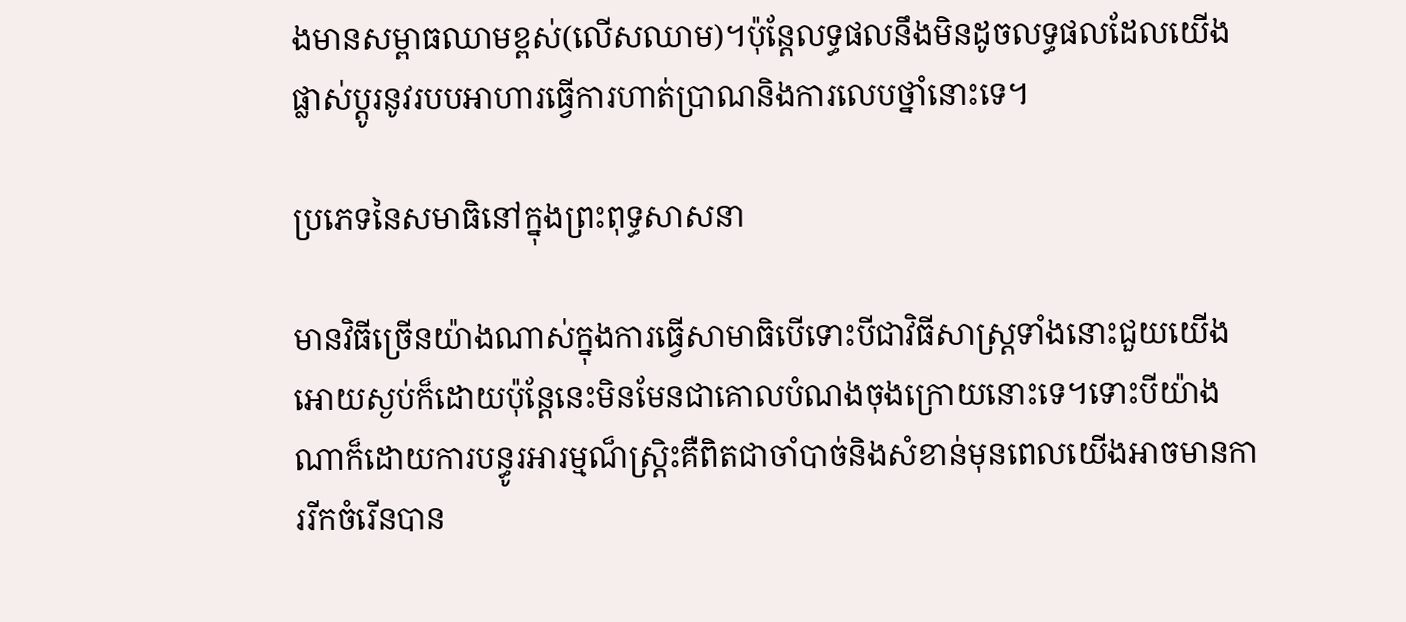ងមានសម្ពាធឈាមខ្ពស់(លើសឈាម)។ប៉ុន្តែលទ្ធផលនឹងមិនដូចលទ្ធផលដែលយើងផ្លាស់ប្តូរនូវរបបអាហារធ្វើការហាត់ប្រាណនិងការលេបថ្នាំនោះទេ។

ប្រភេទនៃសមាធិនៅក្នុងព្រះពុទ្ធសាសនា

មានវិធីច្រើនយ៉ាងណាស់ក្នុងការធ្វើសាមាធិបើទោះបីជាវិធីសាស្រ្តទាំងនោះជួយយើងអោយស្ងប់ក៏ដោយប៉ុន្តែនេះមិនមែនជាគោលបំណងចុងក្រោយនោះទេ។ទោះបីយ៉ាងណាក៏ដោយការបន្ធូរអារម្មណ៏ស្រ្តិះគឺពិតជាចាំបាច់និងសំខាន់មុនពេលយើងអាចមានការរីកចំរើនបាន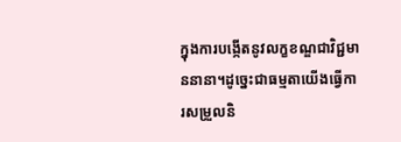ក្នុងការបង្កើតនូវលក្ខខណ្ឌជាវិជ្ជមាននានា។ដូច្នេះជាធម្មតាយើងធ្វើការសម្រួលនិ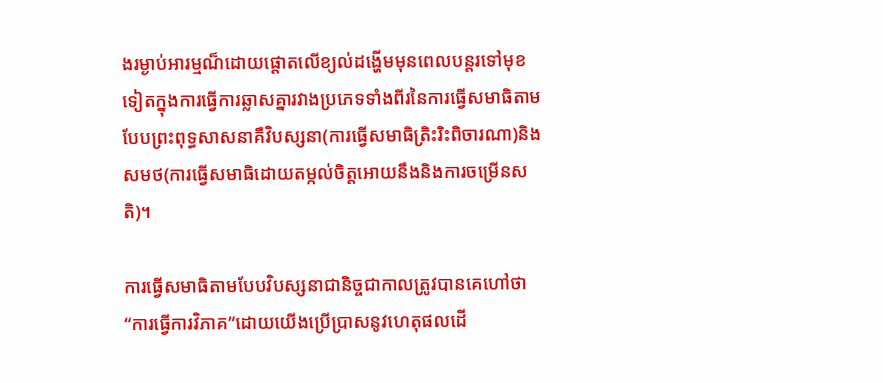ងរម្ងាប់អារម្មណ៏ដោយផ្តោតលើខ្យល់ដង្ហើមមុនពេលបន្តរទៅមុខទៀតក្នុងការធ្វើការឆ្លាសគ្នារវាងប្រភេទទាំងពីរនៃការធ្វើសមាធិតាមបែបព្រះពុទ្ធសាសនាគឺវិបស្សនា(ការធ្វើសមាធិត្រិះរិះពិចារណា)និងសមថ(ការធ្វើសមាធិដោយតម្កល់ចិត្តអោយនឹងនិងការចម្រើនសតិ)។

ការធ្វើសមាធិតាមបែបវិបស្សនាជានិច្ចជាកាលត្រូវបានគេហៅថា“ការធ្វើការវិភាគ”ដោយយើងប្រើប្រាសនូវហេតុផលដើ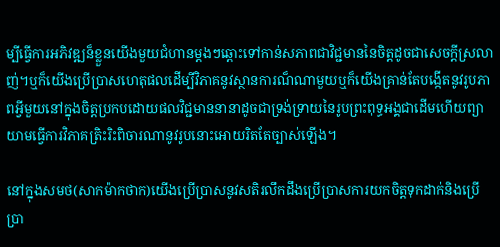ម្បីធ្វើការអភិវឌ្ឍន៏ខ្លួនយើងមួយជំហានម្តងៗឆ្ពោះទៅកាន់សភាពជាវិជ្ជមាននៃចិត្តដូចជាសេចក្តីស្រលាញ់។ឬក៏យើងប្រើប្រាសហេតុផលដើម្បីវិភាគនូវស្ថានការណ៏ណាមួយឬក៏យើងគ្រាន់តែបង្កើតនូវរូបភាពអ្វីមួយនៅក្នុងចិត្តប្រកបដោយផលវិជ្ជមាននានាដូចជាទ្រង់ទ្រាយនៃរូបព្រះពុទ្ធអង្គជាដើមហើយព្យាយាមធ្វើការវិភាគត្រិះរិះពិចារណានូវរូបនោះអោយរិតតែច្បាស់ឡើង។

នៅក្នុងសមថ(សាកម៉ាកថាក)យើងប្រើប្រាសនូវសតិរលឹកដឹងប្រើប្រាសការយកចិត្តទុកដាក់និងប្រើប្រា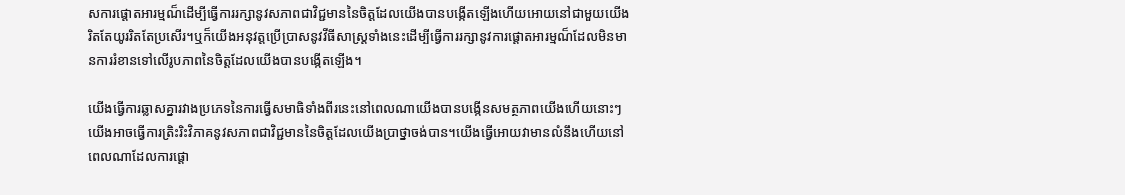សការផ្តោតអារម្មណ៏ដើម្បីធ្វើការរក្សានូវសភាពជាវិជ្ជមាននៃចិត្តដែលយើងបានបង្កើតឡើងហើយអោយនៅជាមួយយើងរិតតែយូររិតតែប្រសើរ។ឬក៏យើងអនុវត្តប្រើប្រាសនូវវីធីសាស្រ្តទាំងនេះដើម្បីធ្វើការរក្សានូវការផ្តោតអារម្មណ៏ដែលមិនមានការរំខានទៅលើរូបភាពនៃចិត្តដែលយើងបានបង្កើតឡើង។

យើងធ្វើការឆ្លាសគ្នារវាងប្រភេទនៃការធ្វើសមាធិទាំងពីរនេះនៅពេលណាយើងបានបង្កើនសមត្ថភាពយើងហើយនោះៗយើងអាចធ្វើការត្រិះរិះវិភាគនូវសភាពជាវិជ្ជមាននៃចិត្តដែលយើងប្រាថ្នាចង់បាន។យើងធ្វើអោយវាមានលំនឹងហើយនៅពេលណាដែលការផ្តោ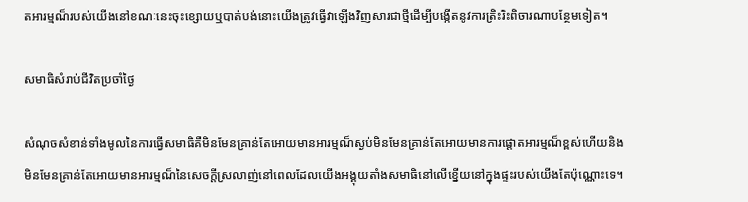តអារម្មណ៏របស់យើងនៅខណៈនេះចុះខ្សោយឬបាត់បង់នោះយើងត្រូវធ្វើវាឡើងវិញសារជាថ្មីដើម្បីបង្កើតនូវការត្រិះរិះពិចារណាបន្ថែមទៀត។

សមាធិសំរាប់ជីវិតប្រចាំថ្ងៃ

សំណុចសំខាន់ទាំងមូលនៃការធ្វើសមាធិគឺមិនមែនគ្រាន់តែអោយមានអារម្មណ៏ស្ងប់មិនមែនគ្រាន់តែអោយមានការផ្តោតអារម្មណ៏ខ្ពស់ហើយនិងមិនមែនគ្រាន់តែអោយមានអារម្មណ៏នៃសេចក្តីស្រលាញ់នៅពេលដែលយើងអង្គុយតាំងសមាធិនៅលើខ្នើយនៅក្នុងផ្ទះរបស់យើងតែប៉ុណ្ណោះទេ។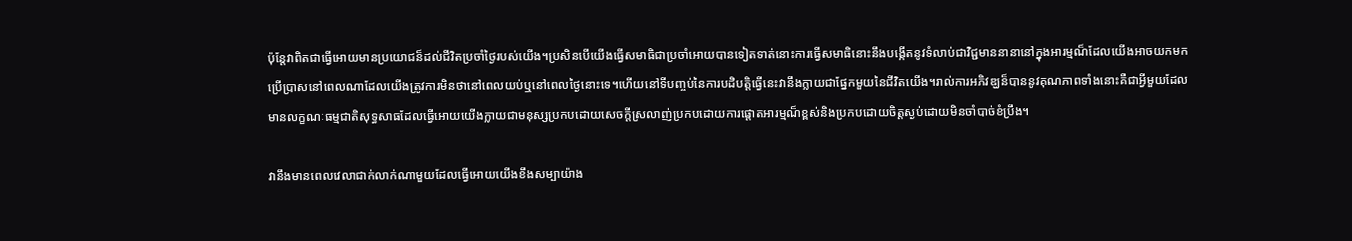ប៉ុន្តែវាពិតជាធ្វើអោយមានប្រយោជន៏ដល់ជីវិតប្រចាំថ្ងៃរបស់យើង។ប្រសិនបើយើងធ្វើសមាធិជាប្រចាំអោយបានទៀតទាត់នោះការធ្វើសមាធិនោះនឹងបង្កើតនូវទំលាប់ជាវិជ្ជមាននានានៅក្នុងអារម្មណ៏ដែលយើងអាចយកមកប្រើប្រាសនៅពេលណាដែលយើងត្រូវការមិនថានៅពេលយប់ឬនៅពេលថ្ងៃនោះទេ។ហើយនៅទីបញ្ចប់នៃការបដិបត្តិធ្វើនេះវានឹងក្លាយជាផ្នែកមួយនៃជីវិតយើង។រាល់ការអភិវឌ្ឃន៏បាននូវគុណភាពទាំងនោះគឺជាអ្វីមួយដែលមានលក្ខណៈធម្មជាតិសុទ្ធសាធដែលធ្វើអោយយើងក្លាយជាមនុស្សប្រកបដោយសេចក្តីស្រលាញ់ប្រកបដោយការផ្តោតអារម្មណ៏ខ្ពស់និងប្រកបដោយចិត្តស្ងប់ដោយមិនចាំបាច់ខំប្រឹង។

វានឹងមានពេលវេលាជាក់លាក់ណាមួយដែលធ្វើអោយយើងខឹងសម្បាយ៉ាង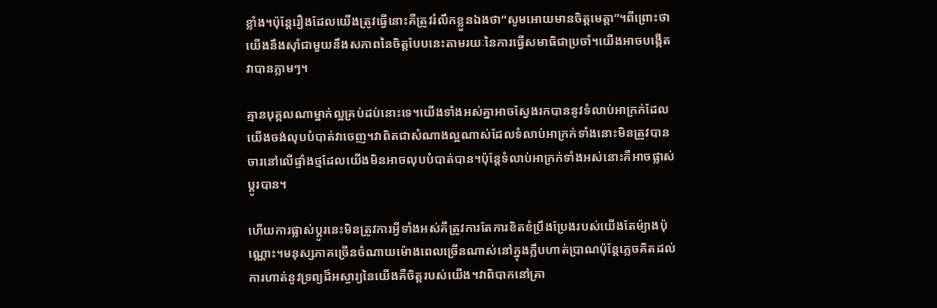ខ្លាំង។ប៉ុន្តែរឿងដែលយើងត្រូវធ្វើនោះគឺត្រូវរំលឹកខ្លួនឯងថា“សូមអោយមានចិត្តមេត្តា”។ពីព្រោះថាយើងនឹងសុាំជាមួយនឹងសភាពនៃចិត្តបែបនេះតាមរយៈនៃការធ្វើសមាធិជាប្រចាំ។យើងអាចបង្កើតវាបានភ្លាមៗ។

គ្មានបុគ្គលណាម្នាក់ល្អគ្រប់ដប់នោះទេ។យើងទាំងអស់គ្នាអាចស្វែងរកបាននូវទំលាប់អាក្រក់ដែលយើងចង់លុបបំបាត់វាចេញ។វាពិតជាសំណាងល្អណាស់ដែលទំលាប់អាក្រក់ទាំងនោះមិនត្រូវបានចារនៅលើផ្ទាំងថ្មដែលយើងមិនអាចលុបបំបាត់បាន។ប៉ុន្តែទំលាប់អាក្រក់ទាំងអស់នោះគឺអាចផ្លាស់ប្តូរបាន។

ហើយការផ្លាស់ប្តូរនេះមិនត្រូវការអ្វីទាំងអស់គឺត្រូវការតែការខិតខំប្រឹងប្រែងរបស់យើងតែម៉្យាងប៉ុណ្ណោះ។មនុស្សភាគច្រើនចំណាយម៉ោងពេលច្រើនណាស់នៅក្នុងក្លឹបហាត់ប្រាណប៉ុន្តែភ្លេចគិតដល់ការហាត់នូវទ្រព្យដ៏អស្ចារ្យនៃយើងគឺចិត្តរបស់យើង។វាពិបាកនៅគ្រា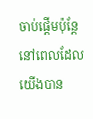ចាប់ផ្តើមប៉ុន្តែនៅពេលដែលយើងបាន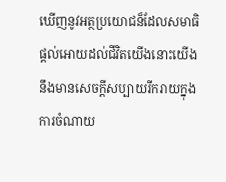ឃើញនូវអត្ថប្រយោជន៏ដែលសមាធិផ្តល់អោយដល់ជីវិតយើងនោះយើងនឹងមានសេចក្តីសប្បាយរីករាយក្នុងការចំណាយ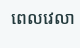ពេលវេលា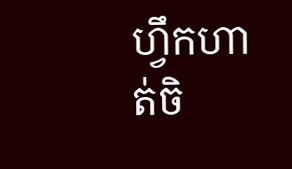ហ្វឹកហាត់ចិ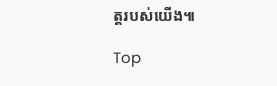ត្តរបស់យើង៕

Top